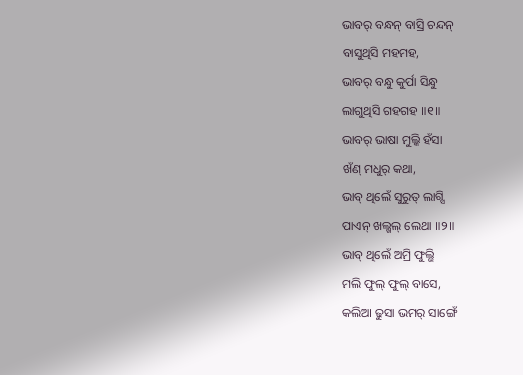ଭାବର୍ ବନ୍ଧନ୍ ବାସ୍ରି ଚନ୍ଦନ୍
ବାସୁଥିସି ମହମହ,
ଭାବର୍ ବନ୍ଧୁ କୁର୍ପା ସିନ୍ଧୁ
ଲାଗୁଥିସି ଗହଗହ ॥୧॥
ଭାବର୍ ଭାଷା ମୁଲ୍କି ହଁସା
ଖଁଣ୍ ମଧୁର୍ କଥା,
ଭାବ୍ ଥିଲେଁ ସୁରୁତ୍ ଲାଗ୍ସି
ପାଏନ୍ ଖଲ୍ଖଲ୍ ଲେଥା ॥୨॥
ଭାବ୍ ଥିଲେଁ ଅମ୍ରି ଫୁଲ୍ଭି
ମଲି ଫୁଲ୍ ଫୁଲ୍ ବାସେ,
କଲିଆ ଢୁସା ଭମର୍ ସାଙ୍ଗେଁ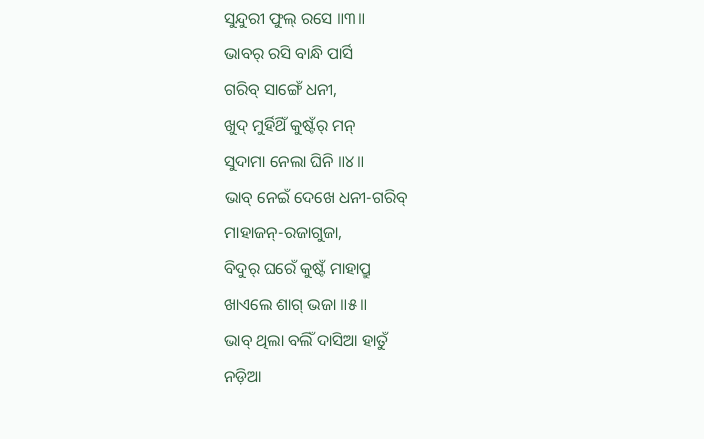ସୁନ୍ଦୁରୀ ଫୁଲ୍ ରସେ ॥୩॥
ଭାବର୍ ରସି ବାନ୍ଧି ପାର୍ସି
ଗରିବ୍ ସାଙ୍ଗେଁ ଧନୀ,
ଖୁଦ୍ ମୁର୍ହିଥିଁ କୁଷ୍ଟଁର୍ ମନ୍
ସୁଦାମା ନେଲା ଘିନି ॥୪॥
ଭାବ୍ ନେଇଁ ଦେଖେ ଧନୀ-ଗରିବ୍
ମାହାଜନ୍-ରଜାଗୁଜା,
ବିଦୁର୍ ଘରେଁ କୁଷ୍ଟଁ ମାହାପ୍ରୁ
ଖାଏଲେ ଶାଗ୍ ଭଜା ॥୫॥
ଭାବ୍ ଥିଲା ବଲିଁ ଦାସିଆ ହାତୁଁ
ନଡ଼ିଆ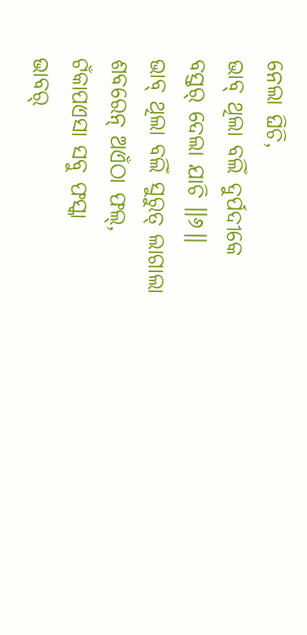ନେଲା ଘିଚି,
ଭାବ୍ ଥିଲା ବଲିଁ ଦୁର୍ପଦୀକେ
ବସ୍ତର୍ ଦେଲା ଯାଚି ॥୬॥
ଭାବ୍ ଥିଲା ବଲିଁ ସୁରୁତ୍ ଲାଗାଲା
ଶବରେନ୍ ଅଏଁଠା ଫଲ୍,
ଟଁକାପଏସା ସବୁ ଫସ୍କା
ଭାବର୍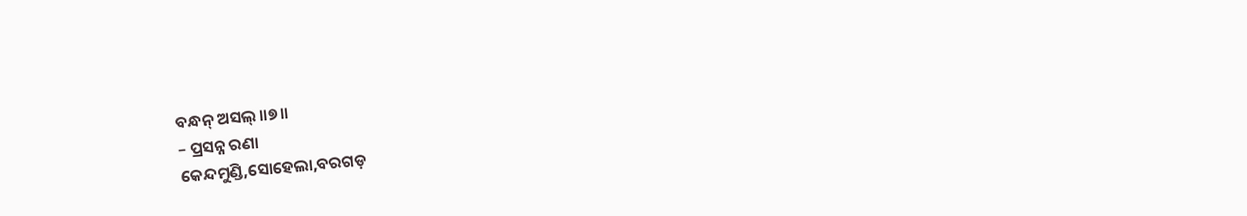ବନ୍ଧନ୍ ଅସଲ୍ ॥୭॥
– ପ୍ରସନ୍ନ ରଣା
କେନ୍ଦମୁଣ୍ଡି,ସୋହେଲା,ବରଗଡ଼